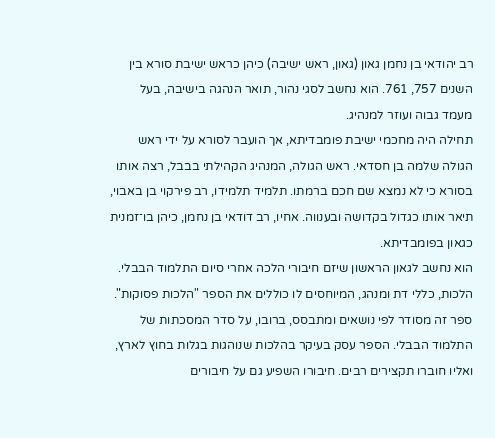רב יהודאי בן נחמן גאון (גאון, ראש ישיבה) כיהן כראש ישיבת סורא בין השנים 757, 761. הוא נחשב לסגי נהור, תואר הנהגה בישיבה, בעל מעמד גבוה ועוזר למנהיג.
תחילה היה מחכמי ישיבת פומבדיתא, אך הועבר לסורא על ידי ראש הגולה שלמה בן חסדאי. ראש הגולה, המנהיג הקהילתי בבבל, רצה אותו בסורא כי לא נמצא שם חכם ברמתו. תלמיד תלמידו, רב פירקוי בן באבוי, תיאר אותו כגדול בקדושה ובענווה. אחיו, רב דודאי בן נחמן, כיהן בו־זמנית כגאון בפומבדיתא.
הוא נחשב לגאון הראשון שיזם חיבורי הלכה אחרי סיום התלמוד הבבלי. הלכות, כללי דת ומנהג, המיוחסים לו כוללים את הספר "הלכות פסוקות". ספר זה מסודר לפי נושאים ומתבסס, ברובו, על סדר המסכתות של התלמוד הבבלי. הספר עסק בעיקר בהלכות שנוהגות בגלות בחוץ לארץ, ואליו חוברו תקצירים רבים. חיבורו השפיע גם על חיבורים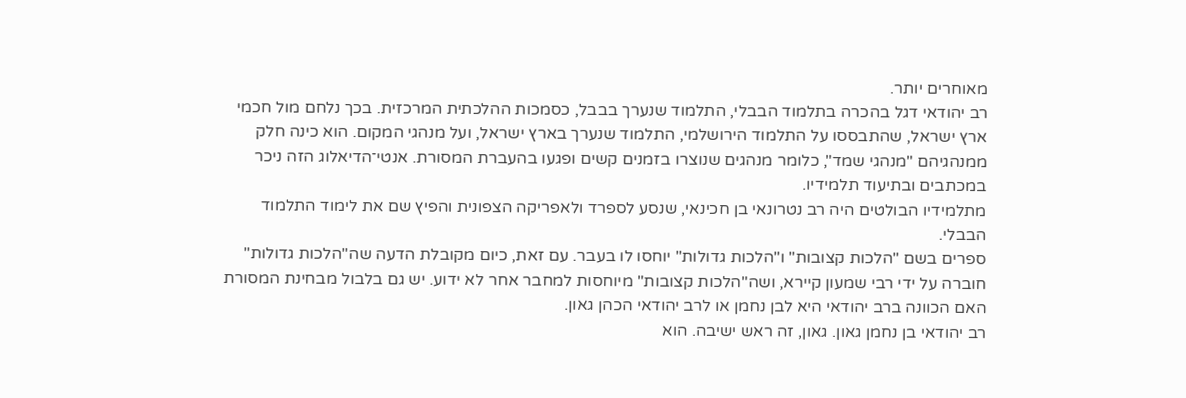מאוחרים יותר.
רב יהודאי דגל בהכרה בתלמוד הבבלי, התלמוד שנערך בבבל, כסמכות ההלכתית המרכזית. בכך נלחם מול חכמי ארץ ישראל, שהתבססו על התלמוד הירושלמי, התלמוד שנערך בארץ ישראל, ועל מנהגי המקום. הוא כינה חלק ממנהגיהם "מנהגי שמד", כלומר מנהגים שנוצרו בזמנים קשים ופגעו בהעברת המסורת. אנטי־הדיאלוג הזה ניכר במכתבים ובתיעוד תלמידיו.
מתלמידיו הבולטים היה רב נטרונאי בן חכינאי, שנסע לספרד ולאפריקה הצפונית והפיץ שם את לימוד התלמוד הבבלי.
ספרים בשם "הלכות קצובות" ו"הלכות גדולות" יוחסו לו בעבר. עם זאת, כיום מקובלת הדעה שה"הלכות גדולות" חוברה על ידי רבי שמעון קיירא, ושה"הלכות קצובות" מיוחסות למחבר אחר לא ידוע. יש גם בלבול מבחינת המסורת האם הכוונה ברב יהודאי היא לבן נחמן או לרב יהודאי הכהן גאון.
רב יהודאי בן נחמן גאון. גאון, זה ראש ישיבה. הוא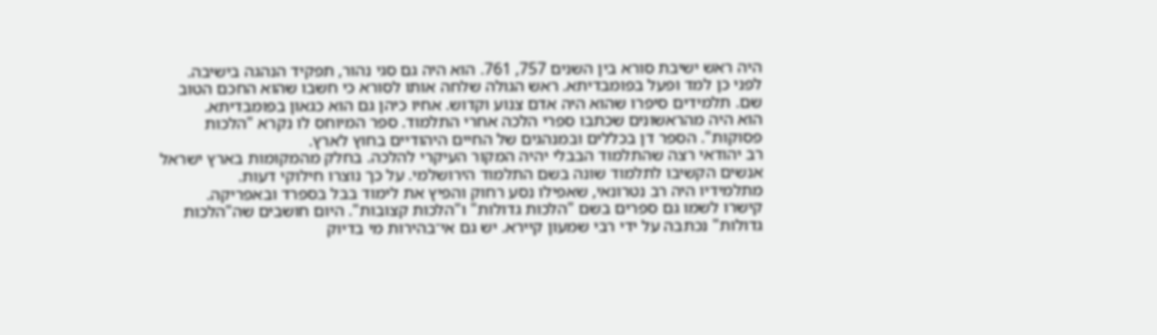היה ראש ישיבת סורא בין השנים 757, 761. הוא היה גם סגי נהור, תפקיד הנהגה בישיבה.
לפני כן למד ופעל בפומבדיתא. ראש הגולה שלחה אותו לסורא כי חשבו שהוא החכם הטוב שם. תלמידים סיפרו שהוא היה אדם צנוע וקדוש. אחיו כיהן גם הוא כגאון בפומבדיתא.
הוא היה מהראשונים שכתבו ספרי הלכה אחרי התלמוד. ספר המיוחס לו נקרא "הלכות פסוקות". הספר דן בכללים ובמנהגים של החיים היהודיים בחוץ לארץ.
רב יהודאי רצה שהתלמוד הבבלי יהיה המקור העיקרי להלכה. בחלק מהמקומות בארץ ישראל אנשים הקשיבו לתלמוד שונה בשם התלמוד הירושלמי. על כך נוצרו חילוקי דעות.
מתלמידיו היה רב נטרונאי, שאפילו נסע רחוק והפיץ את לימוד בבל בספרד ובאפריקה.
קישרו לשמו גם ספרים בשם "הלכות גדולות" ו"הלכות קצובות". היום חושבים שה"הלכות גדולות" נכתבה על ידי רבי שמעון קיירא. יש גם אי־בהירות מי בדיוק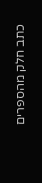כתב חלק מהספרים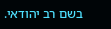בשם רב יהודאי.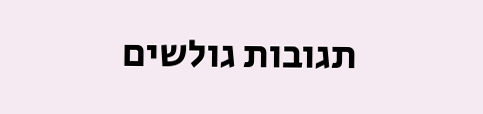תגובות גולשים